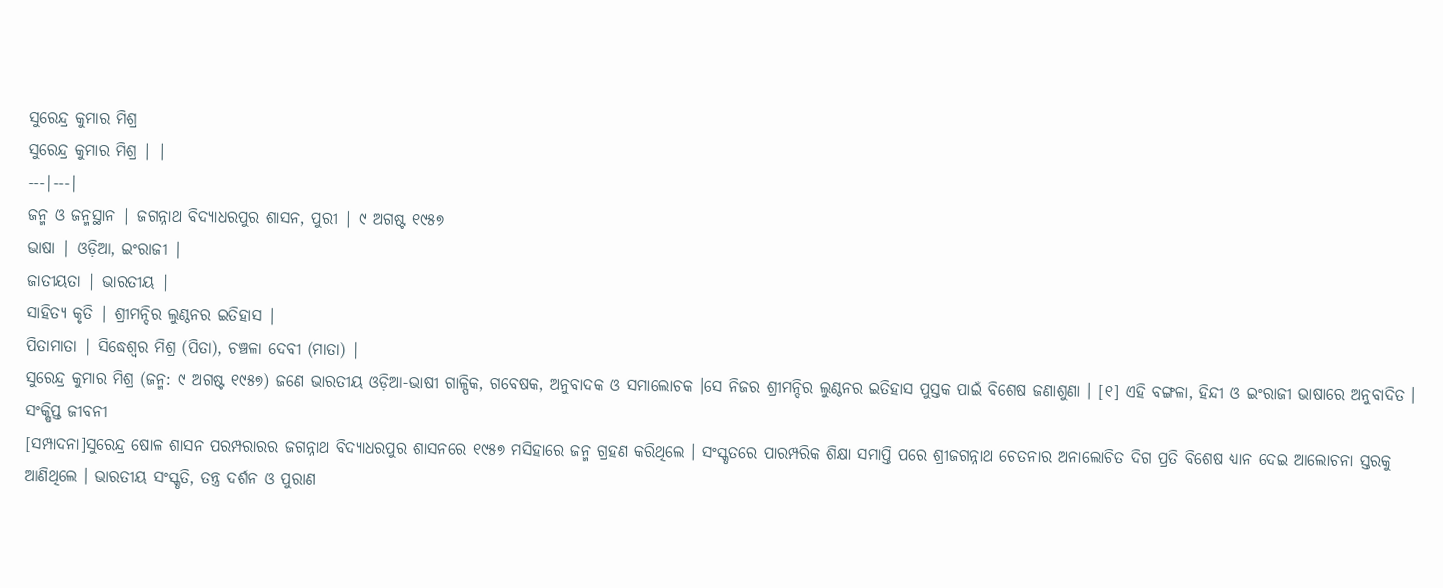ସୁରେନ୍ଦ୍ର କୁମାର ମିଶ୍ର
ସୁରେନ୍ଦ୍ର କୁମାର ମିଶ୍ର | |
---|---|
ଜନ୍ମ ଓ ଜନ୍ମସ୍ଥାନ | ଜଗନ୍ନାଥ ବିଦ୍ୟାଧରପୁର ଶାସନ, ପୁରୀ | ୯ ଅଗଷ୍ଟ ୧୯୫୭
ଭାଷା | ଓଡ଼ିଆ, ଇଂରାଜୀ |
ଜାତୀୟତା | ଭାରତୀୟ |
ସାହିତ୍ୟ କୃତି | ଶ୍ରୀମନ୍ଦିର ଲୁଣ୍ଠନର ଇତିହାସ |
ପିତାମାତା | ସିଦ୍ଧେଶ୍ୱର ମିଶ୍ର (ପିତା), ଚଞ୍ଚଳା ଦେବୀ (ମାତା) |
ସୁରେନ୍ଦ୍ର କୁମାର ମିଶ୍ର (ଜନ୍ମ: ୯ ଅଗଷ୍ଟ ୧୯୫୭) ଜଣେ ଭାରତୀୟ ଓଡ଼ିଆ-ଭାଷୀ ଗାଳ୍ପିକ, ଗବେଷକ, ଅନୁବାଦକ ଓ ସମାଲୋଚକ ।ସେ ନିଜର ଶ୍ରୀମନ୍ଦିର ଲୁଣ୍ଠନର ଇତିହାସ ପୁସ୍ତକ ପାଇଁ ବିଶେଷ ଜଣାଶୁଣା । [୧] ଏହି ବଙ୍ଗଳା, ହିନ୍ଦୀ ଓ ଇଂରାଜୀ ଭାଷାରେ ଅନୁବାଦିତ ।
ସଂକ୍ଷିପ୍ତ ଜୀବନୀ
[ସମ୍ପାଦନା]ସୁରେନ୍ଦ୍ର ଷୋଳ ଶାସନ ପରମ୍ପରାରର ଜଗନ୍ନାଥ ବିଦ୍ୟାଧରପୁର ଶାସନରେ ୧୯୫୭ ମସିହାରେ ଜନ୍ମ ଗ୍ରହଣ କରିଥିଲେ । ସଂସ୍କୃତରେ ପାରମ୍ପରିକ ଶିକ୍ଷା ସମାପ୍ତି ପରେ ଶ୍ରୀଜଗନ୍ନାଥ ଚେତନାର ଅନାଲୋଚିତ ଦିଗ ପ୍ରତି ବିଶେଷ ଧ୍ୟାନ ଦେଇ ଆଲୋଚନା ସ୍ତରକୁ ଆଣିଥିଲେ । ଭାରତୀୟ ସଂସ୍କୃତି, ତନ୍ତ୍ର ଦର୍ଶନ ଓ ପୁରାଣ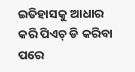ଇତିହାସକୁ ଆଧାର କରି ପିଏଚ୍ ଡି କରିବା ପରେ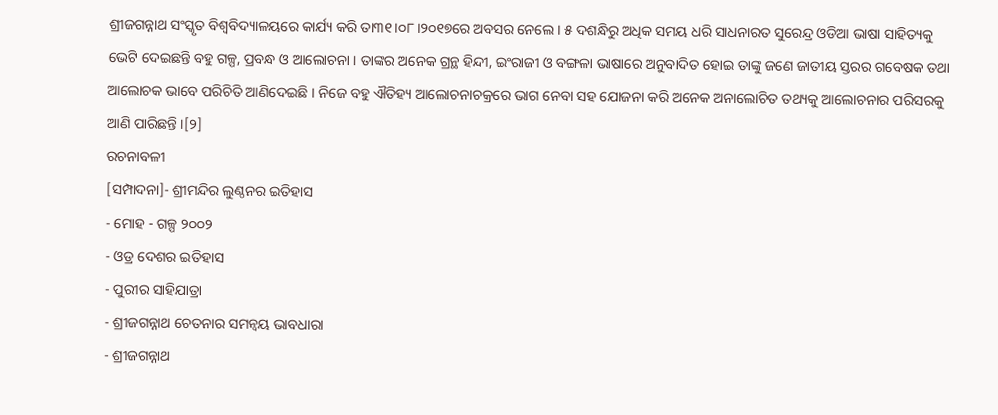ଶ୍ରୀଜଗନ୍ନାଥ ସଂସ୍କୃତ ବିଶ୍ୱବିଦ୍ୟାଳୟରେ କାର୍ଯ୍ୟ କରି ତା୩୧।୦୮।୨୦୧୭ରେ ଅବସର ନେଲେ । ୫ ଦଶନ୍ଧିରୁ ଅଧିକ ସମୟ ଧରି ସାଧନାରତ ସୁରେନ୍ଦ୍ର ଓଡିଆ ଭାଷା ସାହିତ୍ୟକୁ ଭେଟି ଦେଇଛନ୍ତି ବହୁ ଗଳ୍ପ, ପ୍ରବନ୍ଧ ଓ ଆଲୋଚନା । ତାଙ୍କର ଅନେକ ଗ୍ରନ୍ଥ ହିନ୍ଦୀ, ଇଂରାଜୀ ଓ ବଙ୍ଗଳା ଭାଷାରେ ଅନୁବାଦିତ ହୋଇ ତାଙ୍କୁ ଜଣେ ଜାତୀୟ ସ୍ତରର ଗବେଷକ ତଥା ଆଲୋଚକ ଭାବେ ପରିଚିତି ଆଣିଦେଇଛି । ନିଜେ ବହୁ ଐତିହ୍ୟ ଆଲୋଚନାଚକ୍ରରେ ଭାଗ ନେବା ସହ ଯୋଜନା କରି ଅନେକ ଅନାଲୋଚିତ ତଥ୍ୟକୁ ଆଲୋଚନାର ପରିସରକୁ ଆଣି ପାରିଛନ୍ତି ।[୨]
ରଚନାବଳୀ
[ସମ୍ପାଦନା]- ଶ୍ରୀମନ୍ଦିର ଲୁଣ୍ଠନର ଇତିହାସ
- ମୋହ ‐ ଗଳ୍ପ ୨୦୦୨
- ଓଡ୍ର ଦେଶର ଇତିହାସ
- ପୁରୀର ସାହିଯାତ୍ରା
- ଶ୍ରୀଜଗନ୍ନାଥ ଚେତନାର ସମନ୍ବୟ ଭାବଧାରା
- ଶ୍ରୀଜଗନ୍ନାଥ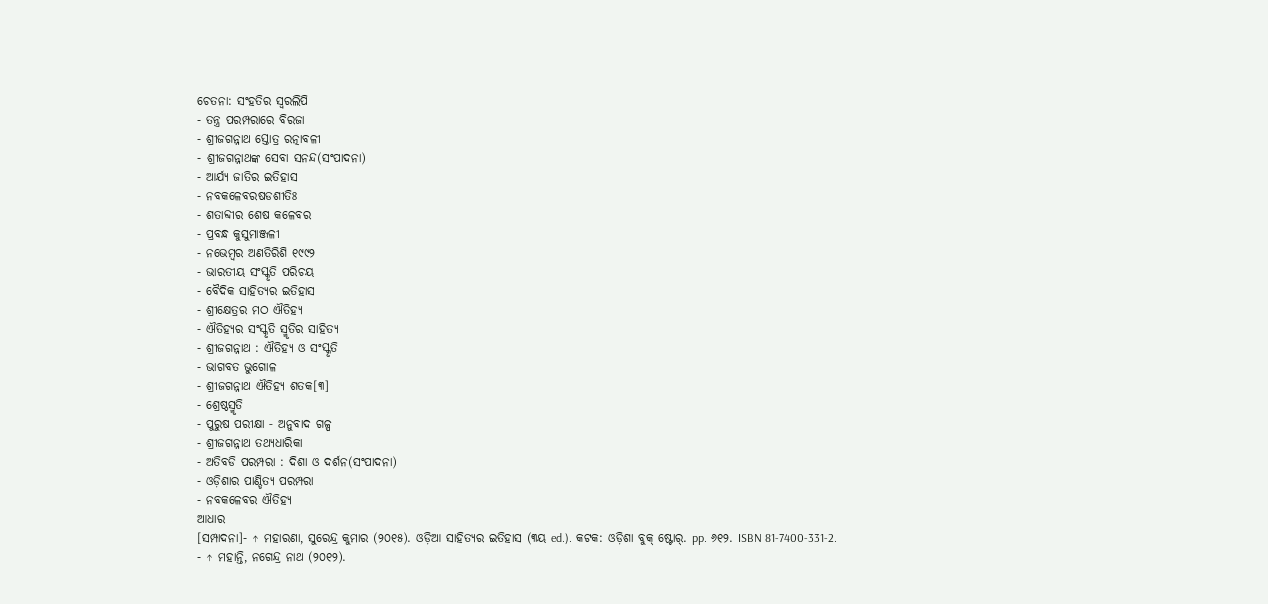ଚେତନା: ସଂହତିର ସ୍ବରଲିପି
- ତନ୍ତ୍ର ପରମ୍ପରାରେ ବିରଜା
- ଶ୍ରୀଜଗନ୍ନାଥ ସ୍ତୋତ୍ର ରତ୍ନାବଳୀ
- ଶ୍ରୀଜଗନ୍ନାଥଙ୍କ ସେବା ସନନ୍ଦ(ସଂପାଦନା)
- ଆର୍ଯ୍ୟ ଜାତିର ଇତିହାସ
- ନବକଳେବରଷଡଶୀତିଃ
- ଶତାବ୍ଦୀର ଶେଷ କଳେବର
- ପ୍ରବନ୍ଧ କୁସୁମାଞ୍ଜଳୀ
- ନଭେମ୍ବର ଅଣତିରିଶି ୧୯୯୨
- ଭାରତୀୟ ସଂସ୍କୃତି ପରିଚୟ
- ବୈଦିକ ସାହିତ୍ୟର ଇତିହାସ
- ଶ୍ରୀକ୍ଷେତ୍ରର ମଠ ଐତିହ୍ୟ
- ଐତିହ୍ୟର ସଂସ୍କୃତି ସ୍ମୃତିର ସାହିତ୍ୟ
- ଶ୍ରୀଜଗନ୍ନାଥ : ଐତିହ୍ୟ ଓ ସଂସ୍କୃତି
- ଭାଗବତ ଭୁଗୋଳ
- ଶ୍ରୀଜଗନ୍ନାଥ ଐତିହ୍ୟ ଶତକ[୩]
- ଶ୍ରେଷ୍ଠସ୍ମୃତି
- ପୁରୁଷ ପରୀକ୍ଷା ‐ ଅନୁବାଦ ଗଳ୍ପ
- ଶ୍ରୀଜଗନ୍ନାଥ ତଥ୍ୟଧାରିକା
- ଅତିବଡି ପରମ୍ପରା : ଦିଶା ଓ ଦର୍ଶନ(ସଂପାଦନା)
- ଓଡ଼ିଶାର ପାଣ୍ଡିତ୍ୟ ପରମ୍ପରା
- ନବକଳେବର ଐତିହ୍ୟ
ଆଧାର
[ସମ୍ପାଦନା]- ↑ ମହାରଣା, ସୁରେନ୍ଦ୍ର କୁମାର (୨୦୧୫). ଓଡ଼ିଆ ସାହିତ୍ୟର ଇତିହାସ (୩ୟ ed.). କଟକ: ଓଡ଼ିଶା ବୁକ୍ ଷ୍ଟୋର୍. pp. ୬୧୨. ISBN 81-7400-331-2.
- ↑ ମହାନ୍ତି, ନଗେନ୍ଦ୍ର ନାଥ (୨୦୧୨).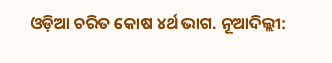ଓଡ଼ିଆ ଚରିତ କୋଷ ୪ର୍ଥ ଭାଗ. ନୂଆଦିଲ୍ଲୀ: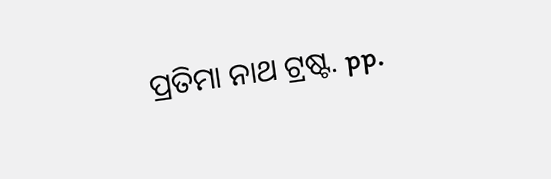ପ୍ରତିମା ନାଥ ଟ୍ରଷ୍ଟ. pp.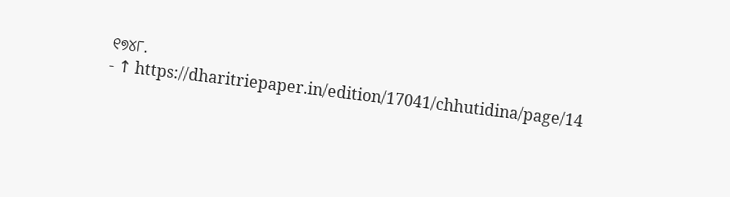୧୭୪୮.
- ↑ https://dharitriepaper.in/edition/17041/chhutidina/page/14